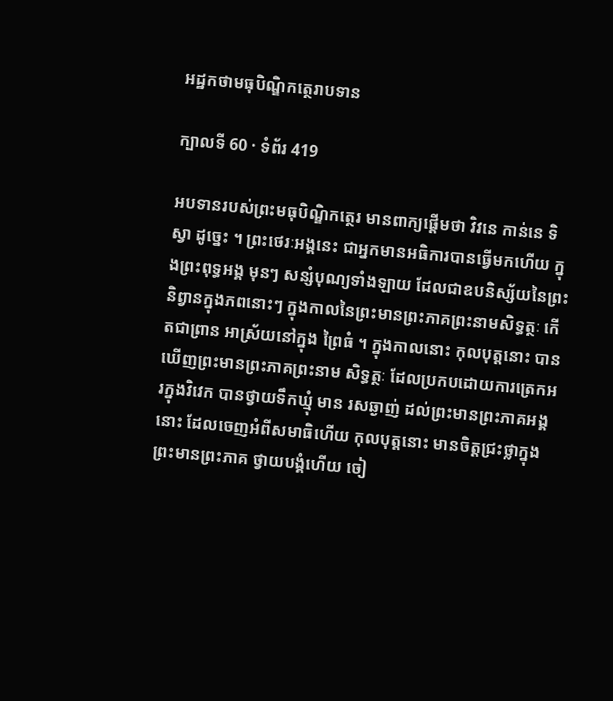អដ្ឋកថាមធុបិណ្ឌិកត្ថេរាបទាន

ក្បាលទី 60 · ទំព័រ 419

អបទានរបស់ព្រះមធុបិណ្ឌិកត្ថេរ មានពាក្យផ្តើមថា វិវនេ កាន់នេ ទិស្វា ដូច្នេះ ។ ព្រះថេរៈអង្គនេះ ជាអ្នកមានអធិការបានធ្វើមកហើយ ក្នុងព្រះពុទ្ធអង្គ មុនៗ សន្សំបុណ្យទាំងឡាយ ដែលជាឧបនិស្ស័យនៃព្រះនិព្វានក្នុងភពនោះៗ ក្នុងកាលនៃព្រះមានព្រះភាគព្រះនាមសិទ្ធត្ថៈ កើតជាព្រាន អាស្រ័យនៅក្នុង ព្រៃធំ ។ ក្នុងកាលនោះ កុលបុត្តនោះ បានឃើញព្រះមានព្រះភាគព្រះនាម សិទ្ធត្ថៈ ដែលប្រកបដោយការត្រេកអរក្នុងវិវេក បានថ្វាយទឹកឃ្មុំ មាន រសឆ្ងាញ់ ដល់ព្រះមានព្រះភាគអង្គនោះ ដែលចេញអំពីសមាធិហើយ កុលបុត្តនោះ មានចិត្តជ្រះថ្លាក្នុងព្រះមានព្រះភាគ ថ្វាយបង្គំហើយ ចៀ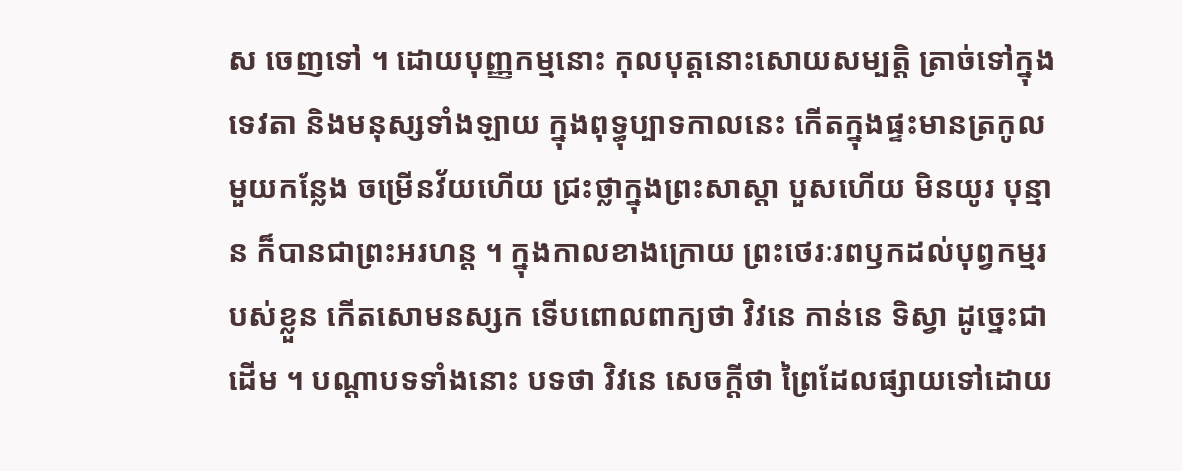ស ចេញទៅ ។ ដោយបុញ្ញកម្មនោះ កុលបុត្តនោះសោយសម្បត្តិ ត្រាច់ទៅក្នុង ទេវតា និងមនុស្សទាំងឡាយ ក្នុងពុទ្ធុប្បាទកាលនេះ កើតក្នុងផ្ទះមានត្រកូល មួយកន្លែង ចម្រើនវ័យហើយ ជ្រះថ្លាក្នុងព្រះសាស្តា បួសហើយ មិនយូរ បុន្មាន ក៏បានជាព្រះអរហន្ត ។ ក្នុងកាលខាងក្រោយ ព្រះថេរៈរពឫកដល់បុព្វកម្មរបស់ខ្លួន កើតសោមនស្សក ទើបពោលពាក្យថា វិវនេ កាន់នេ ទិស្វា ដូច្នេះជាដើម ។ បណ្តាបទទាំងនោះ បទថា វិវនេ សេចក្តីថា ព្រៃដែលផ្សាយទៅដោយ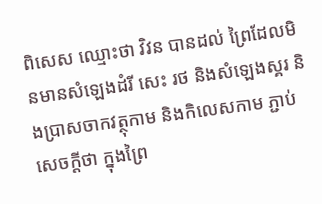ពិសេស ឈ្មោះថា វិវន បានដល់ ព្រៃដែលមិនមានសំឡេងដំរី សេះ រថ និងសំឡេងស្គរ និងប្រាសចាកវត្ថុកាម និងកិលេសកាម ភ្ជាប់សេចក្តីថា ក្នុងព្រៃ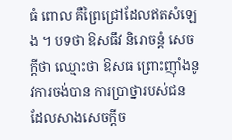ធំ ពោល គឺព្រៃជ្រៅដែលឥតសំឡេង ។ បទថា ឱសធឹវ និរោចន្តំ សេចក្តីថា ឈ្មោះថា ឱសធ ព្រោះញ៉ាំងនូវការចង់បាន ការប្រាថ្នារបស់ជន ដែលសាងសេចក្តីច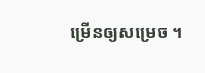ម្រើនឲ្យសម្រេច ។